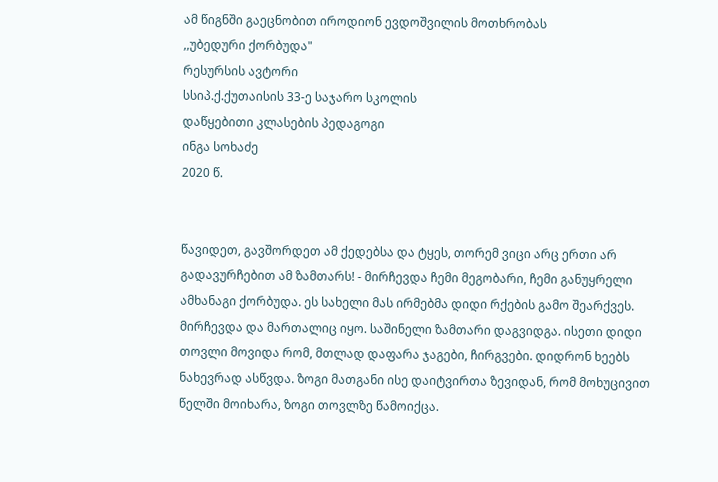ამ წიგნში გაეცნობით იროდიონ ევდოშვილის მოთხრობას
,,უბედური ქორბუდა"
რესურსის ავტორი
სსიპ.ქ.ქუთაისის 33-ე საჯარო სკოლის
დაწყებითი კლასების პედაგოგი
ინგა სოხაძე
2020 წ.


წავიდეთ, გავშორდეთ ამ ქედებსა და ტყეს, თორემ ვიცი არც ერთი არ გადავურჩებით ამ ზამთარს! - მირჩევდა ჩემი მეგობარი, ჩემი განუყრელი ამხანაგი ქორბუდა. ეს სახელი მას ირმებმა დიდი რქების გამო შეარქვეს.
მირჩევდა და მართალიც იყო. საშინელი ზამთარი დაგვიდგა. ისეთი დიდი თოვლი მოვიდა რომ, მთლად დაფარა ჯაგები, ჩირგვები. დიდრონ ხეებს ნახევრად ასწვდა. ზოგი მათგანი ისე დაიტვირთა ზევიდან, რომ მოხუცივით წელში მოიხარა, ზოგი თოვლზე წამოიქცა.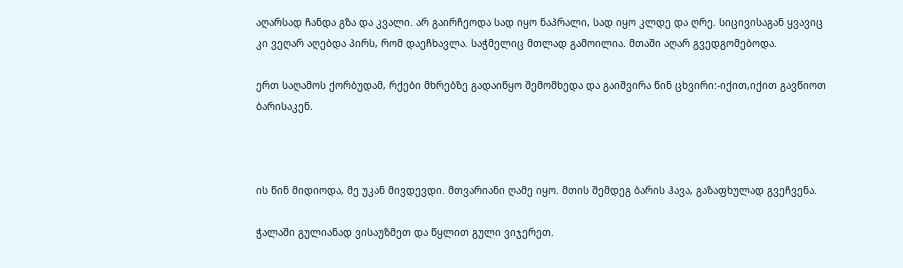აღარსად ჩანდა გზა და კვალი. არ გაირჩეოდა სად იყო ნაპრალი, სად იყო კლდე და ღრე. სიცივისაგან ყვავიც კი ვეღარ აღებდა პირს, რომ დაეჩხავლა. საჭმელიც მთლად გამოილია. მთაში აღარ გვედგომებოდა.

ერთ საღამოს ქორბუდამ, რქები მხრებზე გადაიწყო შემომხედა და გაიშვირა წინ ცხვირი:-იქით,იქით გავწიოთ ბარისაკენ.



ის წინ მიდიოდა, მე უკან მივდევდი. მთვარიანი ღამე იყო. მთის შემდეგ ბარის ჰავა, გაზაფხულად გვეჩვენა.

ჭალაში გულიანად ვისაუზმეთ და წყლით გული ვიჯერეთ.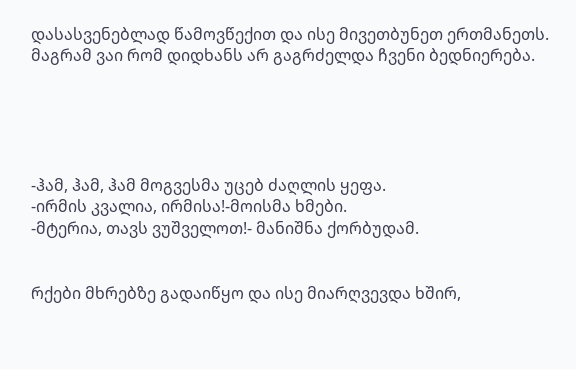დასასვენებლად წამოვწექით და ისე მივეთბუნეთ ერთმანეთს. მაგრამ ვაი რომ დიდხანს არ გაგრძელდა ჩვენი ბედნიერება.





-ჰამ, ჰამ, ჰამ მოგვესმა უცებ ძაღლის ყეფა.
-ირმის კვალია, ირმისა!-მოისმა ხმები.
-მტერია, თავს ვუშველოთ!- მანიშნა ქორბუდამ.


რქები მხრებზე გადაიწყო და ისე მიარღვევდა ხშირ,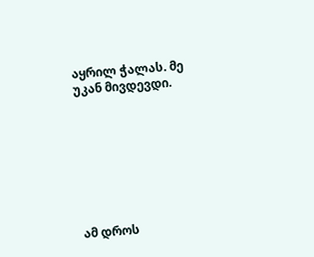აყრილ ჭალას. მე უკან მივდევდი.








ამ დროს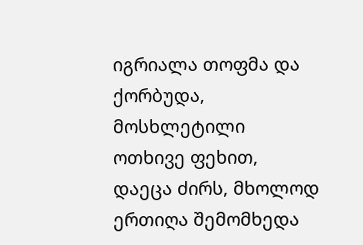იგრიალა თოფმა და ქორბუდა, მოსხლეტილი ოთხივე ფეხით, დაეცა ძირს, მხოლოდ ერთიღა შემომხედა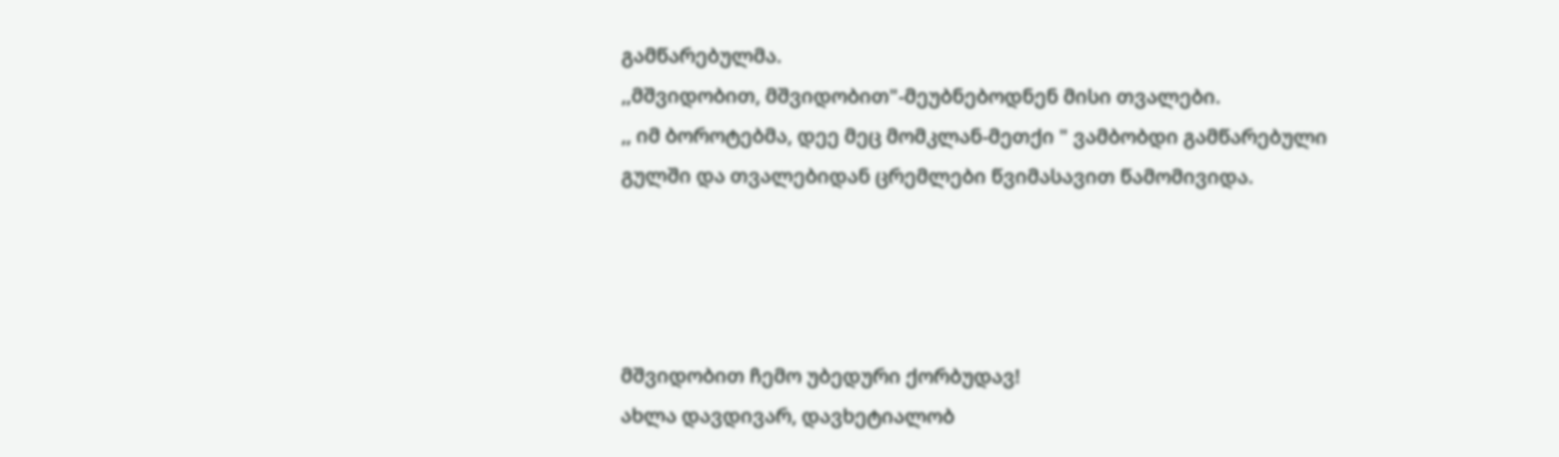გამწარებულმა.
,,მშვიდობით, მშვიდობით"-მეუბნებოდნენ მისი თვალები.
,, იმ ბოროტებმა, დეე მეც მომკლან-მეთქი " ვამბობდი გამწარებული გულში და თვალებიდან ცრემლები წვიმასავით წამომივიდა.




მშვიდობით ჩემო უბედური ქორბუდავ!
ახლა დავდივარ, დავხეტიალობ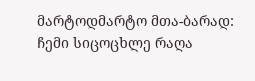მარტოდმარტო მთა-ბარად: ჩემი სიცოცხლე რაღა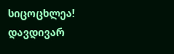სიცოცხლეა!
დავდივარ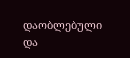დაობლებული და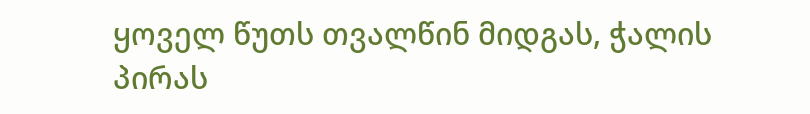ყოველ წუთს თვალწინ მიდგას, ჭალის პირას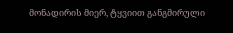მონადირის მიერ, ტყვიით განგმირული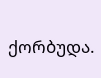ქორბუდა.